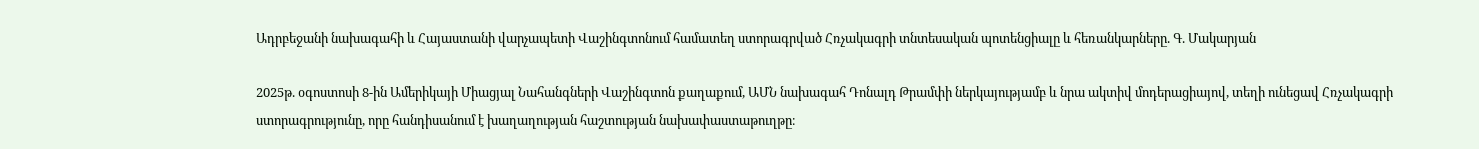Ադրբեջանի նախագահի և Հայաստանի վարչապետի Վաշինգտոնում համատեղ ստորագրված Հռչակագրի տնտեսական պոտենցիալը և հեռանկարները. Գ. Մակարյան

2025թ. օգոստոսի 8-ին Ամերիկայի Միացյալ Նահանգների Վաշինգտոն քաղաքում, ԱՄՆ նախագահ Դոնալդ Թրամփի ներկայությամբ և նրա ակտիվ մոդերացիայով, տեղի ունեցավ Հռչակագրի ստորագրությունը, որը հանդիսանում է խաղաղության հաշտության նախափաստաթուղթը։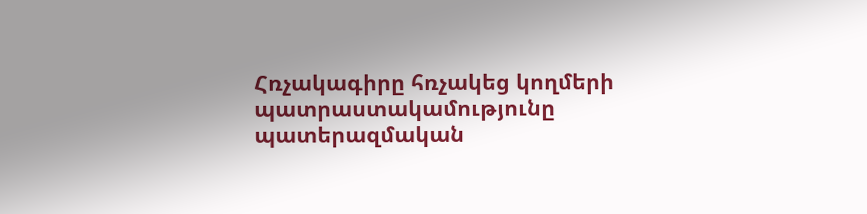Հռչակագիրը հռչակեց կողմերի պատրաստակամությունը պատերազմական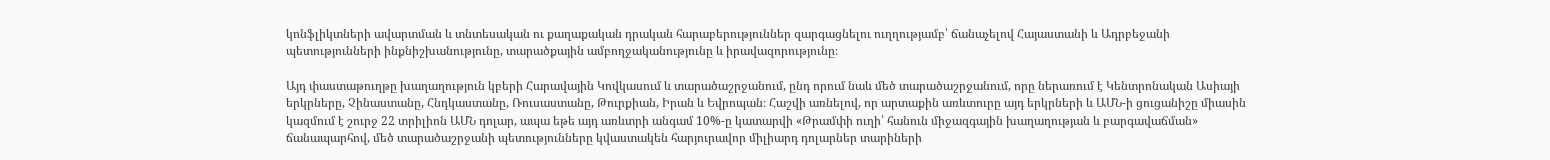կոնֆլիկտների ավարտման և տնտեսական ու քաղաքական դրական հարաբերություններ զարգացնելու ուղղությամբ՝ ճանաչելով Հայաստանի և Ադրբեջանի պետությունների ինքնիշխանությունը, տարածքային ամբողջականությունը և իրավազորությունը։

Այդ փաստաթուղթը խաղաղություն կբերի Հարավային Կովկասում և տարածաշրջանում, ընդ որում նաև մեծ տարածաշրջանում, որը ներառում է Կենտրոնական Ասիայի երկրները, Չինաստանը, Հնդկաստանը, Ռուսաստանը, Թուրքիան, Իրան և Եվրոպան։ Հաշվի առնելով, որ արտաքին առևտուրը այդ երկրների և ԱՄՆ-ի ցուցանիշը միասին կազմում է շուրջ 22 տրիլիոն ԱՄՆ դոլար, ապա եթե այդ առևտրի անգամ 10%-ը կատարվի «Թրամփի ուղի՝ հանուն միջազգային խաղաղության և բարգավաճման» ճանապարհով, մեծ տարածաշրջանի պետությունները կվաստակեն հարյուրավոր միլիարդ դոլարներ տարիների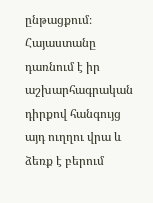ընթացքում։ Հայաստանը դառնում է իր աշխարհագրական դիրքով հանգույց այդ ուղղու վրա և ձեռք է բերում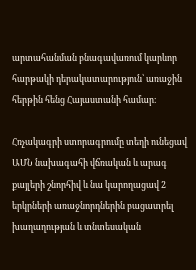արտահանման բնագավառում կարևոր հարթակի դերակատարություն՝ առաջին հերթին հենց Հայաստանի համար։

Հռչակագրի ստորագրումը տեղի ունեցավ ԱՄՆ նախագահի վճռական և արագ քայլերի շնորհիվ և նա կարողացավ 2 երկրների առաջնորդներին բացատրել խաղաղության և տնտեսական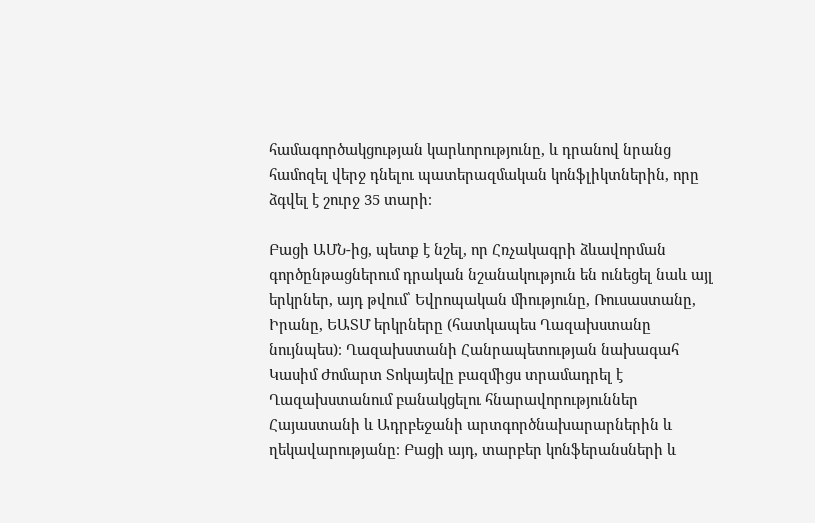համագործակցության կարևորությունը, և դրանով նրանց համոզել վերջ դնելու պատերազմական կոնֆլիկտներին, որը ձգվել է շուրջ 35 տարի։

Բացի ԱՄՆ-ից, պետք է նշել, որ Հռչակագրի ձևավորման գործընթացներում դրական նշանակություն են ունեցել նաև այլ երկրներ, այդ թվում՝ Եվրոպական միությունը, Ռուսաստանը, Իրանը, ԵԱՏՄ երկրները (հատկապես Ղազախստանը նույնպես)։ Ղազախստանի Հանրապետության նախագահ Կասիմ Ժոմարտ Տոկայեվը բազմիցս տրամադրել է Ղազախստանում բանակցելու հնարավորություններ Հայաստանի և Ադրբեջանի արտգործնախարարներին և ղեկավարությանը։ Բացի այդ, տարբեր կոնֆերանսների և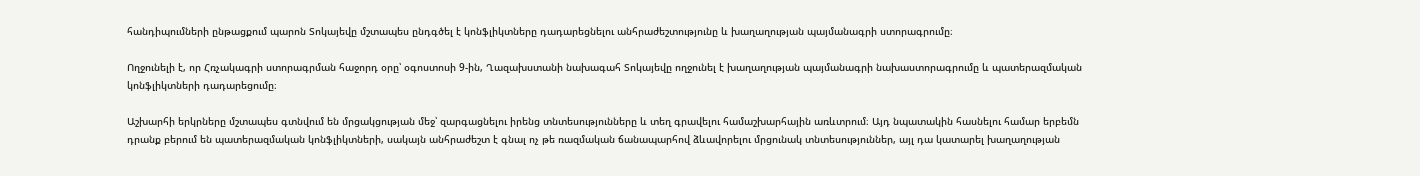հանդիպումների ընթացքում պարոն Տոկայեվը մշտապես ընդգծել է կոնֆլիկտները դադարեցնելու անհրաժեշտությունը և խաղաղության պայմանագրի ստորագրումը։

Ողջունելի է, որ Հռչակագրի ստորագրման հաջորդ օրը՝ օգոստոսի 9-ին, Ղազախստանի նախագահ Տոկայեվը ողջունել է խաղաղության պայմանագրի նախաստորագրումը և պատերազմական կոնֆլիկտների դադարեցումը։

Աշխարհի երկրները մշտապես գտնվում են մրցակցության մեջ՝ զարգացնելու իրենց տնտեսությունները և տեղ գրավելու համաշխարհային առևտրում։ Այդ նպատակին հասնելու համար երբեմն դրանք բերում են պատերազմական կոնֆլիկտների, սակայն անհրաժեշտ է գնալ ոչ թե ռազմական ճանապարհով ձևավորելու մրցունակ տնտեսություններ, այլ դա կատարել խաղաղության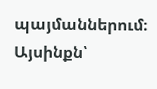պայմաններում։ Այսինքն՝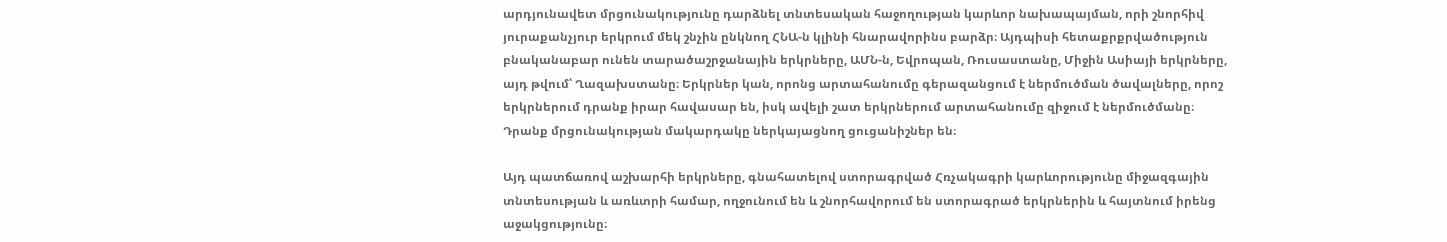արդյունավետ մրցունակությունը դարձնել տնտեսական հաջողության կարևոր նախապայման, որի շնորհիվ յուրաքանչյուր երկրում մեկ շնչին ընկնող ՀՆԱ-ն կլինի հնարավորինս բարձր։ Այդպիսի հետաքրքրվածություն բնականաբար ունեն տարածաշրջանային երկրները, ԱՄՆ-ն, Եվրոպան, Ռուսաստանը, Միջին Ասիայի երկրները, այդ թվում՝ Ղազախստանը։ Երկրներ կան, որոնց արտահանումը գերազանցում է ներմուծման ծավալները, որոշ երկրներում դրանք իրար հավասար են, իսկ ավելի շատ երկրներում արտահանումը զիջում է ներմուծմանը։ Դրանք մրցունակության մակարդակը ներկայացնող ցուցանիշներ են։

Այդ պատճառով աշխարհի երկրները, գնահատելով ստորագրված Հռչակագրի կարևորությունը միջազգային տնտեսության և առևտրի համար, ողջունում են և շնորհավորում են ստորագրած երկրներին և հայտնում իրենց աջակցությունը։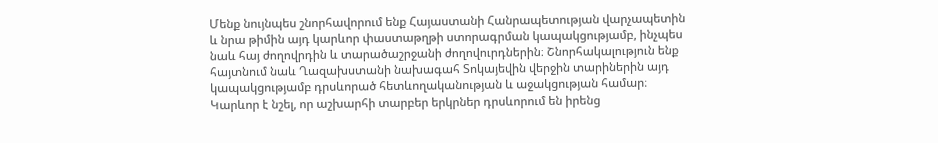Մենք նույնպես շնորհավորում ենք Հայաստանի Հանրապետության վարչապետին և նրա թիմին այդ կարևոր փաստաթղթի ստորագրման կապակցությամբ, ինչպես նաև հայ ժողովրդին և տարածաշրջանի ժողովուրդներին։ Շնորհակալություն ենք հայտնում նաև Ղազախստանի նախագահ Տոկայեվին վերջին տարիներին այդ կապակցությամբ դրսևորած հետևողականության և աջակցության համար։ Կարևոր է նշել, որ աշխարհի տարբեր երկրներ դրսևորում են իրենց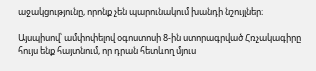աջակցությունը, որոնք չեն պարունակում խանդի նշույլներ։

Այսպիսով՝ ամփոփելով օգոստոսի 8-ին ստորագրված Հռչակագիրը հույս ենք հայտնում, որ դրան հետևող մյուս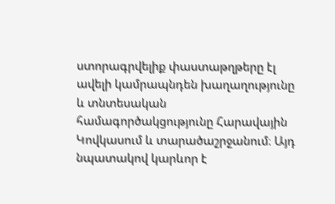ստորագրվելիք փաստաթղթերը էլ ավելի կամրապնդեն խաղաղությունը և տնտեսական համագործակցությունը Հարավային Կովկասում և տարածաշրջանում։ Այդ նպատակով կարևոր է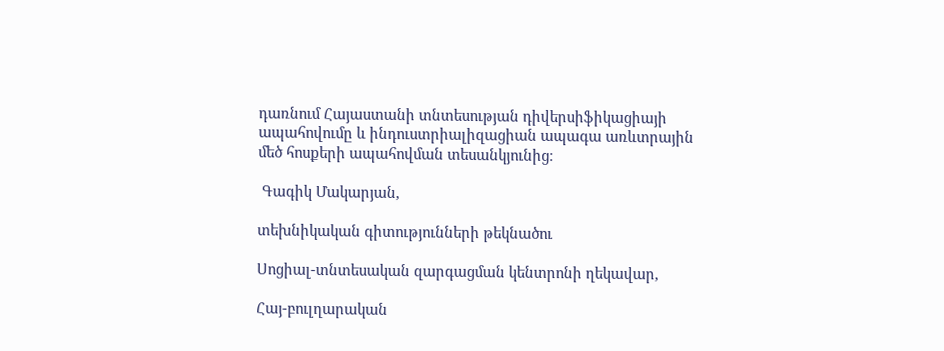դառնում Հայաստանի տնտեսության դիվերսիֆիկացիայի ապահովումը և ինդուստրիալիզացիան ապագա առևտրային մեծ հոսքերի ապահովման տեսանկյունից։

 Գագիկ Մակարյան,

տեխնիկական գիտությունների թեկնածու

Սոցիալ-տնտեսական զարգացման կենտրոնի ղեկավար,

Հայ-բուլղարական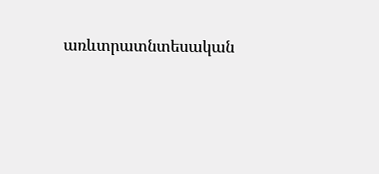առևտրատնտեսական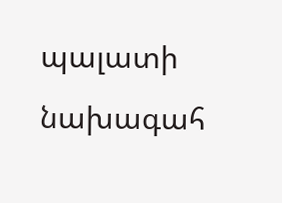պալատի նախագահ